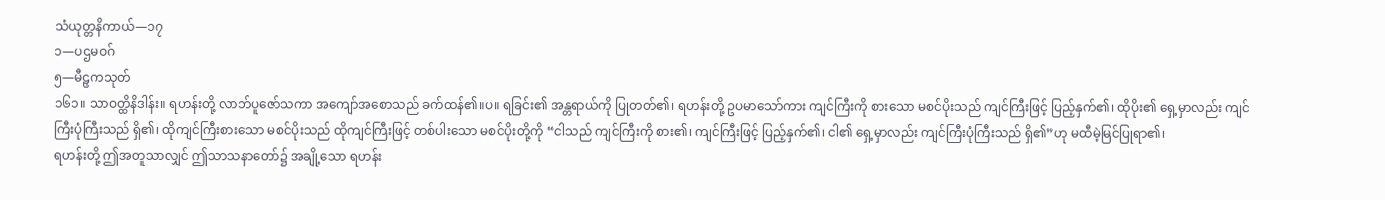သံယုတ္တနိကာယ်—၁၇
၁—ပဌမဝဂ်
၅—မီဠှကသုတ်
၁၆၁။ သာဝတ္ထိနိဒါန်း။ ရဟန်းတို့ လာဘ်ပူဇော်သကာ အကျော်အစောသည် ခက်ထန်၏။ပ။ ရခြင်း၏ အန္တရာယ်ကို ပြုတတ်၏၊ ရဟန်းတို့ ဥပမာသော်ကား ကျင်ကြီးကို စားသော မစင်ပိုးသည် ကျင်ကြီးဖြင့် ပြည့်နှက်၏၊ ထိုပိုး၏ ရှေ့မှာလည်း ကျင်ကြီးပုံကြီးသည် ရှိ၏၊ ထိုကျင်ကြီးစားသော မစင်ပိုးသည် ထိုကျင်ကြီးဖြင့် တစ်ပါးသော မစင်ပိုးတို့ကို “ငါသည် ကျင်ကြီးကို စား၏၊ ကျင်ကြီးဖြင့် ပြည့်နှက်၏၊ ငါ၏ ရှေ့မှာလည်း ကျင်ကြီးပုံကြီးသည် ရှိ၏”ဟု မထီမဲ့မြင်ပြုရာ၏၊
ရဟန်းတို့ ဤအတူသာလျှင် ဤသာသနာတော်၌ အချို့သော ရဟန်း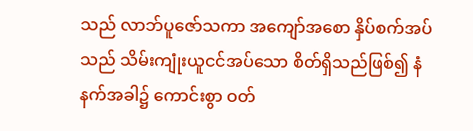သည် လာဘ်ပူဇော်သကာ အကျော်အစော နှိပ်စက်အပ်သည် သိမ်းကျုံးယူငင်အပ်သော စိတ်ရှိသည်ဖြစ်၍ နံနက်အခါ၌ ကောင်းစွာ ဝတ်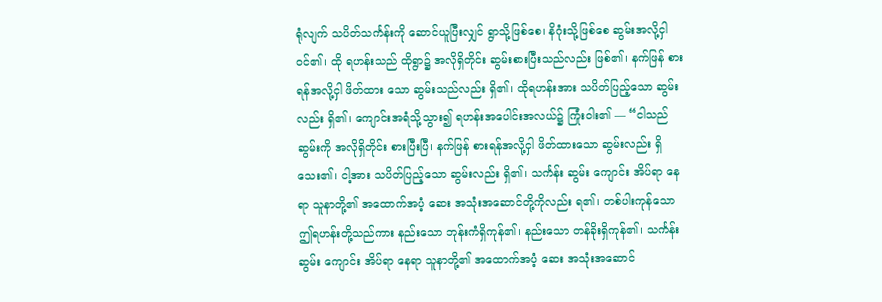ရုံလျက် သပိတ်သင်္ကန်းကို ဆောင်ယူပြီးလျှင် ရွာသို့ဖြစ်စေ၊ နိဂုံးသို့ဖြစ်စေ ဆွမ်းအလို့ငှါ ဝင်၏၊ ထို ရဟန်းသည် ထိုရွာ၌ အလိုရှိတိုင်း ဆွမ်းစားပြီးသည်လည်း ဖြစ်၏၊ နက်ဖြန် စားရန်အလို့ငှါ ဖိတ်ထား သော ဆွမ်းသည်လည်း ရှိ၏၊ ထိုရဟန်းအား သပိတ်ပြည့်သော ဆွမ်းလည်း ရှိ၏၊ ကျောင်းအရံသို့သွား၍ ရဟန်းအပေါင်းအလယ်၌ ကြုံးဝါး၏ — “ငါသည် ဆွမ်းကို အလိုရှိတိုင်း စားပြီးပြီ၊ နက်ဖြန် စားရန်အလို့ငှါ ဖိတ်ထားသော ဆွမ်းလည်း ရှိသေး၏၊ ငါ့အား သပိတ်ပြည့်သော ဆွမ်းလည်း ရှိ၏၊ သင်္ကန်း ဆွမ်း ကျောင်း အိပ်ရာ နေရာ သူနာတို့၏ အထောက်အပံ့ ဆေး အသုံးအဆောင်တို့ကိုလည်း ရ၏၊ တစ်ပါးကုန်သော ဤရဟန်းတို့သည်ကား နည်းသော ဘုန်းကံရှိကုန်၏၊ နည်းသော တန်ခိုးရှိကုန်၏၊ သင်္ကန်း ဆွမ်း ကျောင်း အိပ်ရာ နေရာ သူနာတို့၏ အထောက်အပံ့ ဆေး အသုံးအဆောင်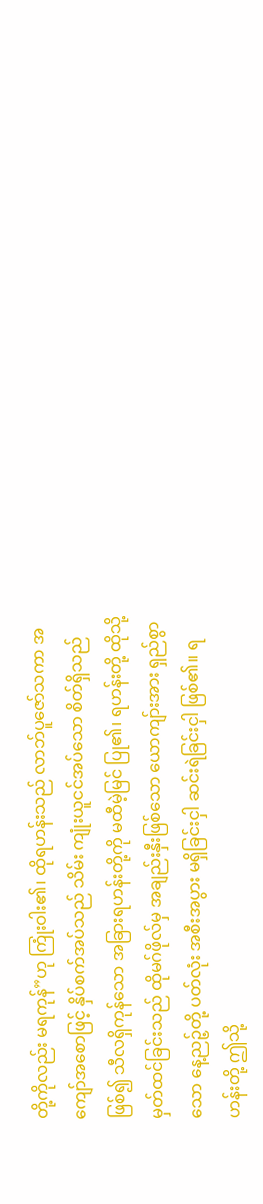တို့ကိုလည်း မရကုန်”ဟု ကြုံးဝါး၏၊ ထိုရဟန်းသည် လာဘ်ပူဇော်သကာ အကျော်အစောဖြင့် နှိပ်စက်အပ်သည် သိမ်း ကျုံးယူငင်အပ်သော စိတ်ရှိသည်ဖြစ်၍ သီလရှိကုန်သော အခြားရဟန်းတို့ကို မထီမဲ့မြင် ပြု၏၊ ရဟန်းတို့ ထိုသို့မှတ်ထင်ခြင်းသည် ထိုမဂ်ဖိုလ်မှ အချည်းနှီးဖြစ်သော ယောကျာ်းအား ရှည်စွာသော နေ့ညဉ့်တို့ ပတ်လုံး အစီးအပွား မရှိခြင်းငှါ ဆင်းရဲခြင်းငှါ ဖြစ်၏။ ရဟန်းတို့ ဤသို့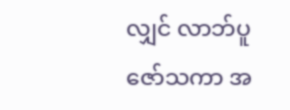လျှင် လာဘ်ပူဇော်သကာ အ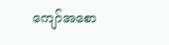ကျော်အစော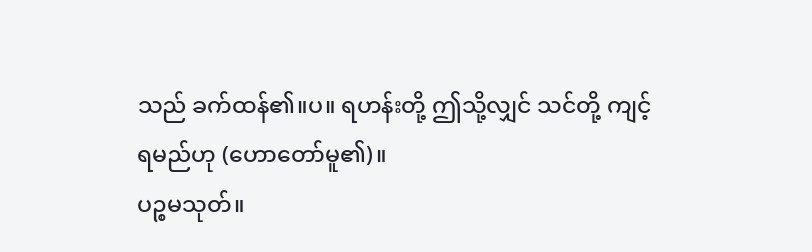သည် ခက်ထန်၏။ပ။ ရဟန်းတို့ ဤသို့လျှင် သင်တို့ ကျင့်ရမည်ဟု (ဟောတော်မူ၏)။
ပဉ္စမသုတ်။